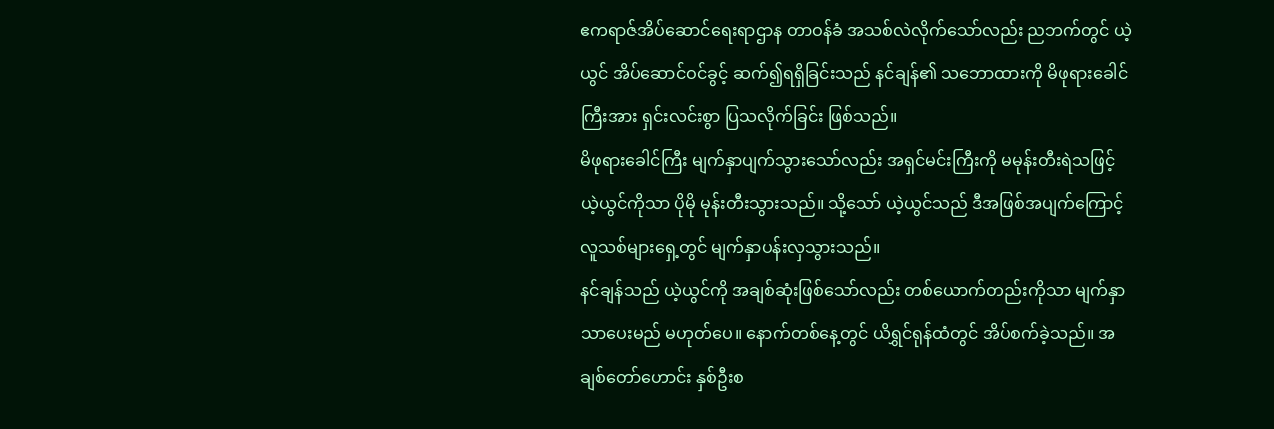ဧကရာဇ်အိပ်ဆောင်ရေးရာဌာန တာဝန်ခံ အသစ်လဲလိုက်သော်လည်း ညဘက်တွင် ယဲ့ယွင် အိပ်ဆောင်ဝင်ခွင့် ဆက်၍ရရှိခြင်းသည် နင်ချန်၏ သဘောထားကို မိဖုရားခေါင်ကြီးအား ရှင်းလင်းစွာ ပြသလိုက်ခြင်း ဖြစ်သည်။
မိဖုရားခေါင်ကြီး မျက်နှာပျက်သွားသော်လည်း အရှင်မင်းကြီးကို မမုန်းတီးရဲသဖြင့် ယဲ့ယွင်ကိုသာ ပိုမို မုန်းတီးသွားသည်။ သို့သော် ယဲ့ယွင်သည် ဒီအဖြစ်အပျက်ကြောင့် လူသစ်များရှေ့တွင် မျက်နှာပန်းလှသွားသည်။
နင်ချန်သည် ယဲ့ယွင်ကို အချစ်ဆုံးဖြစ်သော်လည်း တစ်ယောက်တည်းကိုသာ မျက်နှာသာပေးမည် မဟုတ်ပေ။ နောက်တစ်နေ့တွင် ယိရွှင်ရုန်ထံတွင် အိပ်စက်ခဲ့သည်။ အချစ်တော်ဟောင်း နှစ်ဦးစ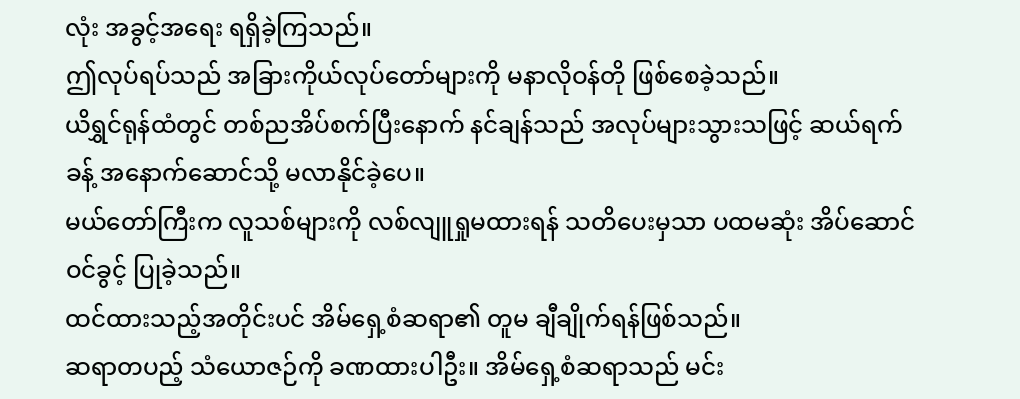လုံး အခွင့်အရေး ရရှိခဲ့ကြသည်။
ဤလုပ်ရပ်သည် အခြားကိုယ်လုပ်တော်များကို မနာလိုဝန်တို ဖြစ်စေခဲ့သည်။
ယိရွှင်ရုန်ထံတွင် တစ်ညအိပ်စက်ပြီးနောက် နင်ချန်သည် အလုပ်များသွားသဖြင့် ဆယ်ရက်ခန့် အနောက်ဆောင်သို့ မလာနိုင်ခဲ့ပေ။
မယ်တော်ကြီးက လူသစ်များကို လစ်လျူရှုမထားရန် သတိပေးမှသာ ပထမဆုံး အိပ်ဆောင်ဝင်ခွင့် ပြုခဲ့သည်။
ထင်ထားသည့်အတိုင်းပင် အိမ်ရှေ့စံဆရာ၏ တူမ ချီချိုက်ရန်ဖြစ်သည်။
ဆရာတပည့် သံယောဇဉ်ကို ခဏထားပါဦး။ အိမ်ရှေ့စံဆရာသည် မင်း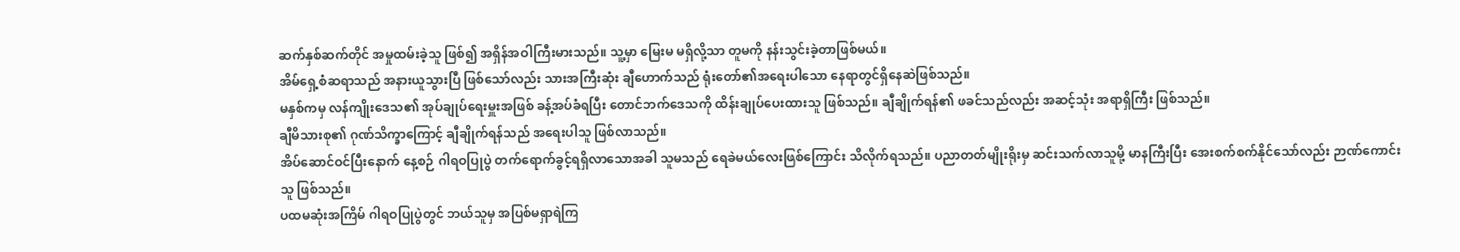ဆက်နှစ်ဆက်တိုင် အမှုထမ်းခဲ့သူ ဖြစ်၍ အရှိန်အဝါကြီးမားသည်။ သူ့မှာ မြေးမ မရှိလို့သာ တူမကို နန်းသွင်းခဲ့တာဖြစ်မယ်။
အိမ်ရှေ့စံဆရာသည် အနားယူသွားပြီ ဖြစ်သော်လည်း သားအကြီးဆုံး ချီဟောက်သည် ရုံးတော်၏အရေးပါသော နေရာတွင်ရှိနေဆဲဖြစ်သည်။
မနှစ်ကမှ လန်ကျိုးဒေသ၏ အုပ်ချုပ်ရေးမှူးအဖြစ် ခန့်အပ်ခံရပြီး တောင်ဘက်ဒေသကို ထိန်းချုပ်ပေးထားသူ ဖြစ်သည်။ ချီချိုက်ရန်၏ ဖခင်သည်လည်း အဆင့်သုံး အရာရှိကြီး ဖြစ်သည်။
ချီမိသားစု၏ ဂုဏ်သိက္ခာကြောင့် ချီချိုက်ရန်သည် အရေးပါသူ ဖြစ်လာသည်။
အိပ်ဆောင်ဝင်ပြီးနောက် နေ့စဉ် ဂါရဝပြုပွဲ တက်ရောက်ခွင့်ရရှိလာသောအခါ သူမသည် ရေခဲမယ်လေးဖြစ်ကြောင်း သိလိုက်ရသည်။ ပညာတတ်မျိုးရိုးမှ ဆင်းသက်လာသူမို့ မာနကြီးပြီး အေးစက်စက်နိုင်သော်လည်း ဉာဏ်ကောင်းသူ ဖြစ်သည်။
ပထမဆုံးအကြိမ် ဂါရဝပြုပွဲတွင် ဘယ်သူမှ အပြစ်မရှာရဲကြ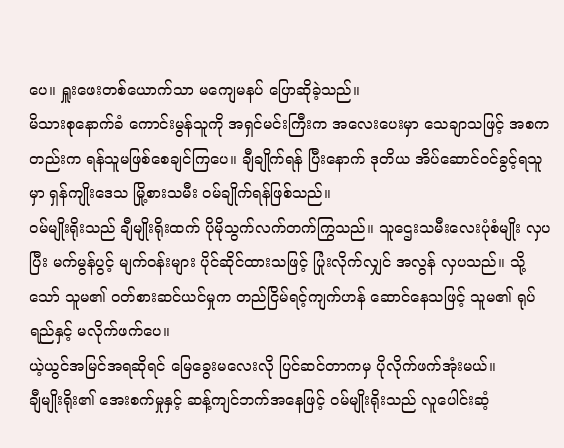ပေ။ ရှူးဖေးတစ်ယောက်သာ မကျေမနပ် ပြောဆိုခဲ့သည်။
မိသားစုနောက်ခံ ကောင်းမွန်သူကို အရှင်မင်းကြီးက အလေးပေးမှာ သေချာသဖြင့် အစကတည်းက ရန်သူမဖြစ်စေချင်ကြပေ။ ချီချိုက်ရန် ပြီးနောက် ဒုတိယ အိပ်ဆောင်ဝင်ခွင့်ရသူမှာ ရှန်ကျိုးဒေသ မြို့စားသမီး ဝမ်ချိုက်ရန်ဖြစ်သည်။
ဝမ်မျိုးရိုးသည် ချီမျိုးရိုးထက် ပိုမိုသွက်လက်တက်ကြွသည်။ သူဌေးသမီးလေးပုံစံမျိုး လှပပြီး မက်မွန်ပွင့် မျက်ဝန်းများ ပိုင်ဆိုင်ထားသဖြင့် ပြုံးလိုက်လျှင် အလွန် လှပသည်။ သို့သော် သူမ၏ ဝတ်စားဆင်ယင်မှုက တည်ငြိမ်ရင့်ကျက်ဟန် ဆောင်နေသဖြင့် သူမ၏ ရုပ်ရည်နှင့် မလိုက်ဖက်ပေ။
ယဲ့ယွင်အမြင်အရဆိုရင် မြေခွေးမလေးလို ပြင်ဆင်တာကမှ ပိုလိုက်ဖက်အုံးမယ်။
ချီမျိုးရိုး၏ အေးစက်မှုနှင့် ဆန့်ကျင်ဘက်အနေဖြင့် ဝမ်မျိုးရိုးသည် လူပေါင်းဆံ့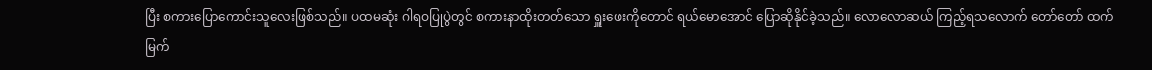ပြီး စကားပြောကောင်းသူလေးဖြစ်သည်။ ပထမဆုံး ဂါရဝပြုပွဲတွင် စကားနာထိုးတတ်သော ရှူးဖေးကိုတောင် ရယ်မောအောင် ပြောဆိုနိုင်ခဲ့သည်။ လောလောဆယ် ကြည့်ရသလောက် တော်တော် ထက်မြက်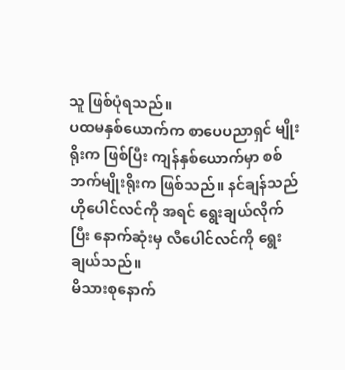သူ ဖြစ်ပုံရသည်။
ပထမနှစ်ယောက်က စာပေပညာရှင် မျိုးရိုးက ဖြစ်ပြီး ကျန်နှစ်ယောက်မှာ စစ်ဘက်မျိုးရိုးက ဖြစ်သည်။ နင်ချန်သည် ဟိုပေါင်လင်ကို အရင် ရွေးချယ်လိုက်ပြီး နောက်ဆုံးမှ လီပေါင်လင်ကို ရွေးချယ်သည်။
မိသားစုနောက်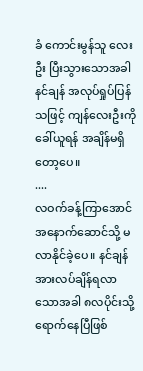ခံ ကောင်းမွန်သူ လေးဦး ပြီးသွားသောအခါ နင်ချန် အလုပ်ရှုပ်ပြန်သဖြင့် ကျန်လေးဦးကို ခေါ်ယူရန် အချိန်မရှိတော့ပေ။
....
လဝက်ခန့်ကြာအောင် အနောက်ဆောင်သို့ မလာနိုင်ခဲ့ပေ။ နင်ချန် အားလပ်ချိန်ရလာသောအခါ ၈လပိုင်းသို့ ရောက်နေပြီဖြစ်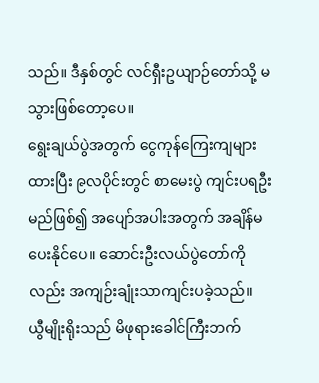သည်။ ဒီနှစ်တွင် လင်ရှီးဥယျာဉ်တော်သို့ မသွားဖြစ်တော့ပေ။
ရွေးချယ်ပွဲအတွက် ငွေကုန်ကြေးကျများထားပြီး ၉လပိုင်းတွင် စာမေးပွဲ ကျင်းပရဦးမည်ဖြစ်၍ အပျော်အပါးအတွက် အချိန်မပေးနိုင်ပေ။ ဆောင်းဦးလယ်ပွဲတော်ကိုလည်း အကျဉ်းချုံးသာကျင်းပခဲ့သည်။
ယွီမျိုးရိုးသည် မိဖုရားခေါင်ကြီးဘက်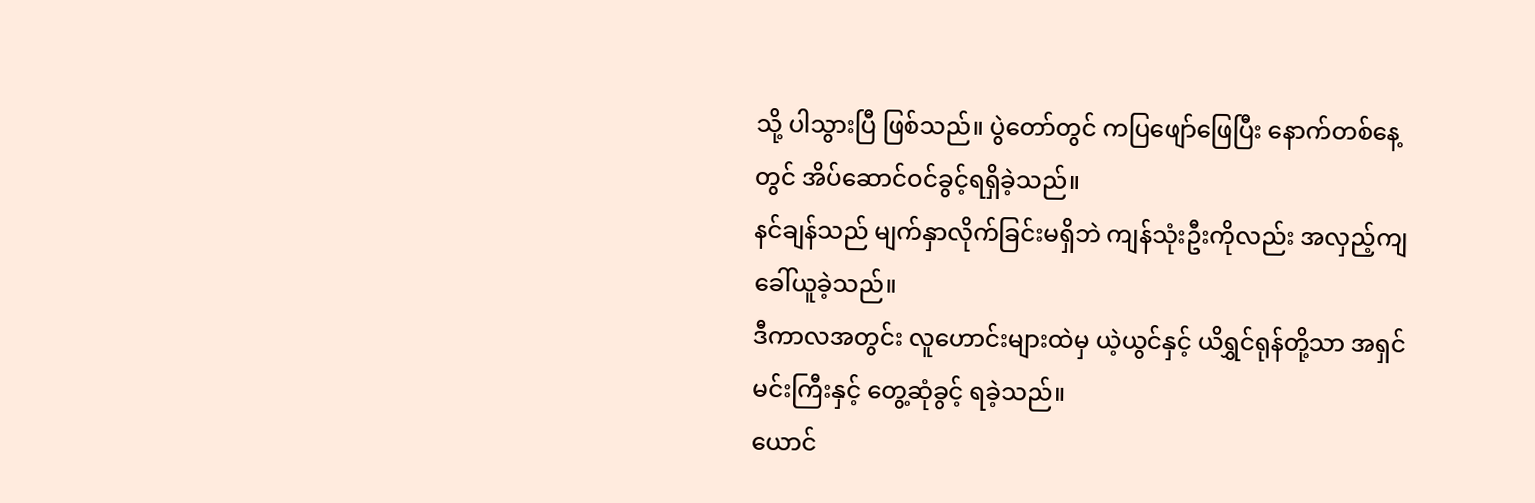သို့ ပါသွားပြီ ဖြစ်သည်။ ပွဲတော်တွင် ကပြဖျော်ဖြေပြီး နောက်တစ်နေ့တွင် အိပ်ဆောင်ဝင်ခွင့်ရရှိခဲ့သည်။
နင်ချန်သည် မျက်နှာလိုက်ခြင်းမရှိဘဲ ကျန်သုံးဦးကိုလည်း အလှည့်ကျ ခေါ်ယူခဲ့သည်။
ဒီကာလအတွင်း လူဟောင်းများထဲမှ ယဲ့ယွင်နှင့် ယိရွှင်ရုန်တို့သာ အရှင်မင်းကြီးနှင့် တွေ့ဆုံခွင့် ရခဲ့သည်။
ယောင်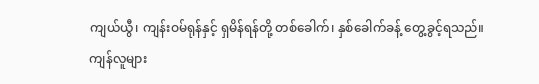ကျယ်ယွီ၊ ကျန်းဝမ်ရုန်နှင့် ရှမိန်ရန်တို့ တစ်ခေါက်၊ နှစ်ခေါက်ခန့် တွေ့ခွင့်ရသည်။ ကျန်လူများ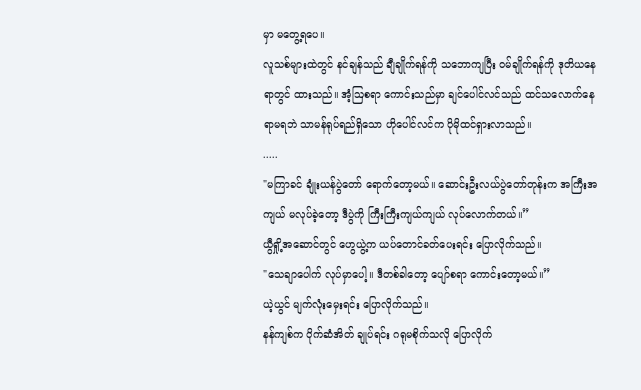မှာ မတွေ့ရပေ။
လူသစ်များထဲတွင် နင်ချန်သည် ချီချိုက်ရန်ကို သဘောကျပြီး ဝမ်ချိုက်ရန်ကို ဒုတိယနေရာတွင် ထားသည်။ အံ့ဩစရာ ကောင်းသည်မှာ ချင်ပေါင်လင်သည် ထင်သလောက်နေရာမရဘဲ သာမန်ရုပ်ရည်ရှိသော ဟိုပေါင်လင်က ပိုမိုထင်ရှားလာသည်။
.....
"မကြာခင် ချုံးယန်ပွဲတော် ရောက်တော့မယ်။ ဆောင်းဦးလယ်ပွဲတော်တုန်းက အကြီးအကျယ် မလုပ်ခဲ့တော့ ဒီပွဲကို ကြီးကြီးကျယ်ကျယ် လုပ်လောက်တယ်။”
ယွီရှို့အဆောင်တွင် ဟွေယွဲ့က ယပ်တောင်ခတ်ပေးရင်း ပြောလိုက်သည်။
"သေချာပေါက် လုပ်မှာပေါ့။ ဒီတစ်ခါတော့ ပျော်စရာ ကောင်းတော့မယ်။”
ယဲ့ယွင် မျက်လုံးမှေးရင်း ပြောလိုက်သည်။
နန်ကျစ်က ပိုက်ဆံအိတ် ချုပ်ရင်း ဂရုမစိုက်သလို ပြောလိုက်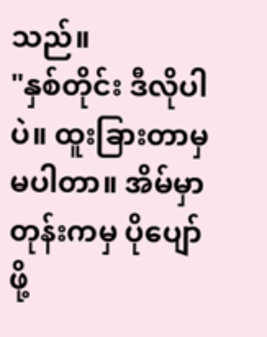သည်။
"နှစ်တိုင်း ဒီလိုပါပဲ။ ထူးခြားတာမှ မပါတာ။ အိမ်မှာတုန်းကမှ ပိုပျော်ဖို့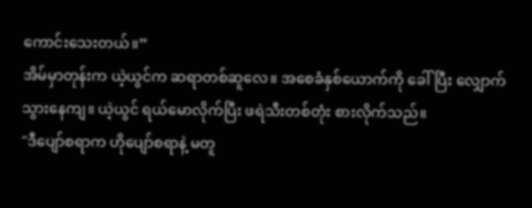ကောင်းသေးတယ်။”
အိမ်မှာတုန်းက ယဲ့ယွင်က ဆရာတစ်ဆူလေ။ အစေခံနှစ်ယောက်ကို ခေါ်ပြီး လျှောက်သွားနေကျ။ ယဲ့ယွင် ရယ်မောလိုက်ပြီး ဖရဲသီးတစ်တုံး စားလိုက်သည်။
"ဒီပျော်စရာက ဟိုပျော်စရာနဲ့ မတူ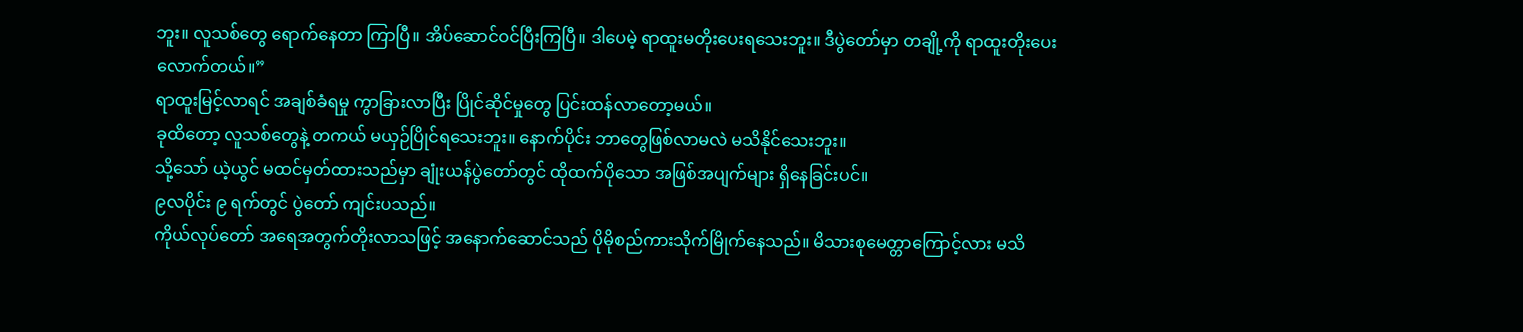ဘူး။ လူသစ်တွေ ရောက်နေတာ ကြာပြီ။ အိပ်ဆောင်ဝင်ပြီးကြပြီ။ ဒါပေမဲ့ ရာထူးမတိုးပေးရသေးဘူး။ ဒီပွဲတော်မှာ တချို့ကို ရာထူးတိုးပေးလောက်တယ်။”
ရာထူးမြင့်လာရင် အချစ်ခံရမှု ကွာခြားလာပြီး ပြိုင်ဆိုင်မှုတွေ ပြင်းထန်လာတော့မယ်။
ခုထိတော့ လူသစ်တွေနဲ့ တကယ် မယှဉ်ပြိုင်ရသေးဘူး။ နောက်ပိုင်း ဘာတွေဖြစ်လာမလဲ မသိနိုင်သေးဘူး။
သို့သော် ယဲ့ယွင် မထင်မှတ်ထားသည်မှာ ချုံးယန်ပွဲတော်တွင် ထိုထက်ပိုသော အဖြစ်အပျက်များ ရှိနေခြင်းပင်။
၉လပိုင်း ၉ ရက်တွင် ပွဲတော် ကျင်းပသည်။
ကိုယ်လုပ်တော် အရေအတွက်တိုးလာသဖြင့် အနောက်ဆောင်သည် ပိုမိုစည်ကားသိုက်မြိုက်နေသည်။ မိသားစုမေတ္တာကြောင့်လား မသိ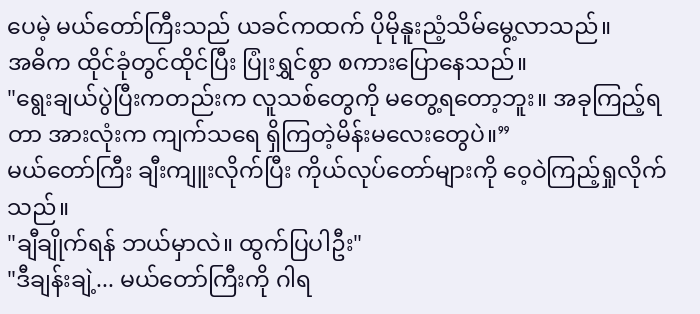ပေမဲ့ မယ်တော်ကြီးသည် ယခင်ကထက် ပိုမိုနူးညံ့သိမ်မွေ့လာသည်။
အဓိက ထိုင်ခုံတွင်ထိုင်ပြီး ပြုံးရွှင်စွာ စကားပြောနေသည်။
"ရွေးချယ်ပွဲပြီးကတည်းက လူသစ်တွေကို မတွေ့ရတော့ဘူး။ အခုကြည့်ရတာ အားလုံးက ကျက်သရေ ရှိကြတဲ့မိန်းမလေးတွေပဲ။”
မယ်တော်ကြီး ချီးကျူးလိုက်ပြီး ကိုယ်လုပ်တော်များကို ဝေ့ဝဲကြည့်ရှုလိုက်သည်။
"ချီချိုက်ရန် ဘယ်မှာလဲ။ ထွက်ပြပါဦး"
"ဒီချန်းချဲ့... မယ်တော်ကြီးကို ဂါရ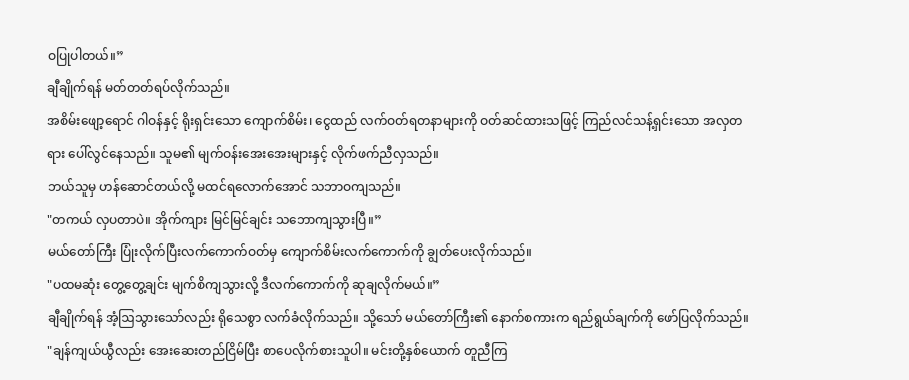ဝပြုပါတယ်။”
ချီချိုက်ရန် မတ်တတ်ရပ်လိုက်သည်။
အစိမ်းဖျော့ရောင် ဂါဝန်နှင့် ရိုးရှင်းသော ကျောက်စိမ်း၊ ငွေထည် လက်ဝတ်ရတနာများကို ဝတ်ဆင်ထားသဖြင့် ကြည်လင်သန့်ရှင်းသော အလှတရား ပေါ်လွင်နေသည်။ သူမ၏ မျက်ဝန်းအေးအေးများနှင့် လိုက်ဖက်ညီလှသည်။
ဘယ်သူမှ ဟန်ဆောင်တယ်လို့ မထင်ရလောက်အောင် သဘာဝကျသည်။
"တကယ် လှပတာပဲ။ အိုက်ကျား မြင်မြင်ချင်း သဘောကျသွားပြီ။”
မယ်တော်ကြီး ပြုံးလိုက်ပြီးလက်ကောက်ဝတ်မှ ကျောက်စိမ်းလက်ကောက်ကို ချွတ်ပေးလိုက်သည်။
"ပထမဆုံး တွေ့တွေ့ချင်း မျက်စိကျသွားလို့ ဒီလက်ကောက်ကို ဆုချလိုက်မယ်။”
ချီချိုက်ရန် အံ့ဩသွားသော်လည်း ရိုသေစွာ လက်ခံလိုက်သည်။ သို့သော် မယ်တော်ကြီး၏ နောက်စကားက ရည်ရွယ်ချက်ကို ဖော်ပြလိုက်သည်။
"ချန်ကျယ်ယွီလည်း အေးဆေးတည်ငြိမ်ပြီး စာပေလိုက်စားသူပါ။ မင်းတို့နှစ်ယောက် တူညီကြ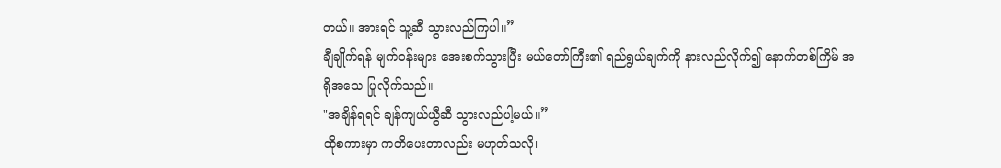တယ်။ အားရင် သူ့ဆီ သွားလည်ကြပါ။”
ချီချိုက်ရန် မျက်ဝန်းများ အေးစက်သွားပြီး မယ်တော်ကြီး၏ ရည်ရွယ်ချက်ကို နားလည်လိုက်၍ နောက်တစ်ကြိမ် အရိုအသေ ပြုလိုက်သည်။
"အချိန်ရရင် ချန်ကျယ်ယွီဆီ သွားလည်ပါ့မယ်။”
ထိုစကားမှာ ကတိပေးတာလည်း မဟုတ်သလို၊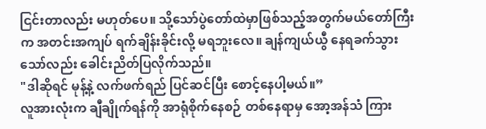ငြင်းတာလည်း မဟုတ်ပေ။ သို့သော်ပွဲတော်ထဲမှာဖြစ်သည့်အတွက်မယ်တော်ကြီးက အတင်းအကျပ် ရက်ချိန်းခိုင်းလို့ မရဘူးလေ။ ချန်ကျယ်ယွီ နေရခက်သွားသော်လည်း ခေါင်းညိတ်ပြလိုက်သည်။
"ဒါဆိုရင် မုန့်နဲ့ လက်ဖက်ရည် ပြင်ဆင်ပြီး စောင့်နေပါ့မယ်။”
လူအားလုံးက ချီချိုက်ရန်ကို အာရုံစိုက်နေစဉ် တစ်နေရာမှ အော့အန်သံ ကြား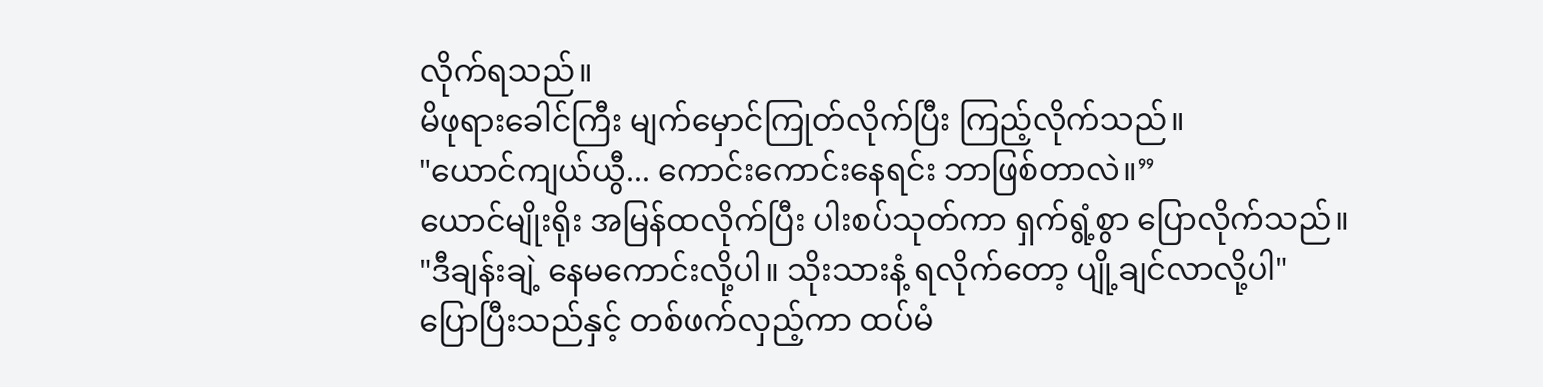လိုက်ရသည်။
မိဖုရားခေါင်ကြီး မျက်မှောင်ကြုတ်လိုက်ပြီး ကြည့်လိုက်သည်။
"ယောင်ကျယ်ယွီ... ကောင်းကောင်းနေရင်း ဘာဖြစ်တာလဲ။”
ယောင်မျိုးရိုး အမြန်ထလိုက်ပြီး ပါးစပ်သုတ်ကာ ရှက်ရွံ့စွာ ပြောလိုက်သည်။
"ဒီချန်းချဲ့ နေမကောင်းလို့ပါ။ သိုးသားနံ့ ရလိုက်တော့ ပျို့ချင်လာလို့ပါ"
ပြောပြီးသည်နှင့် တစ်ဖက်လှည့်ကာ ထပ်မံ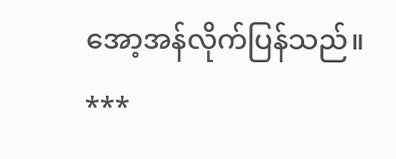အော့အန်လိုက်ပြန်သည်။
***